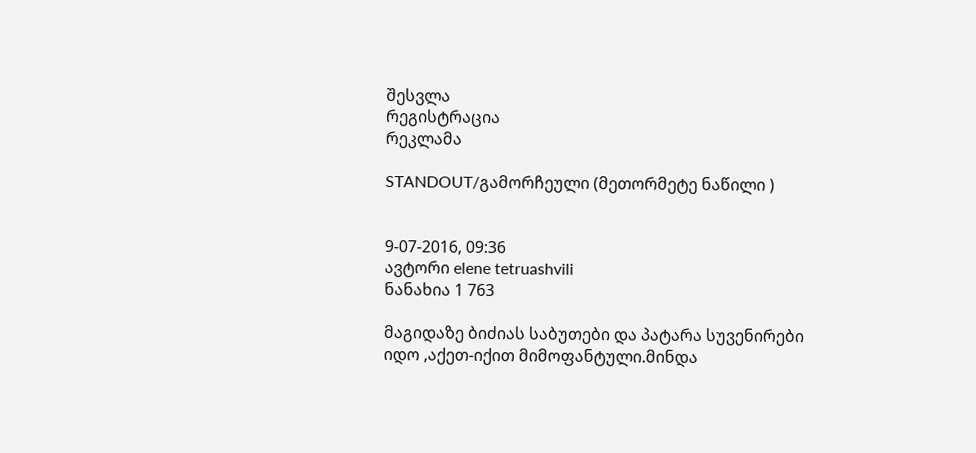შესვლა
რეგისტრაცია
რეკლამა

STANDOUT/გამორჩეული (მეთორმეტე ნაწილი )


9-07-2016, 09:36
ავტორი elene tetruashvili
ნანახია 1 763

მაგიდაზე ბიძიას საბუთები და პატარა სუვენირები იდო ,აქეთ-იქით მიმოფანტული.მინდა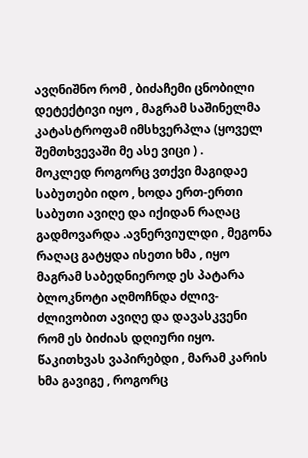ავღნიშნო რომ , ბიძაჩემი ცნობილი დეტექტივი იყო , მაგრამ საშინელმა კატასტროფამ იმსხვერპლა (ყოველ შემთხვევაში მე ასე ვიცი ) .
მოკლედ როგორც ვთქვი მაგიდაე საბუთები იდო , ხოდა ერთ-ერთი საბუთი ავიღე და იქიდან რაღაც გადმოვარდა .ავნერვიულდი , მეგონა რაღაც გატყდა ისეთი ხმა , იყო მაგრამ საბედნიეროდ ეს პატარა ბლოკნოტი აღმოჩნდა ძლივ-ძლივობით ავიღე და დავასკვენი რომ ეს ბიძიას დღიური იყო. წაკითხვას ვაპირებდი , მარამ კარის ხმა გავიგე , როგორც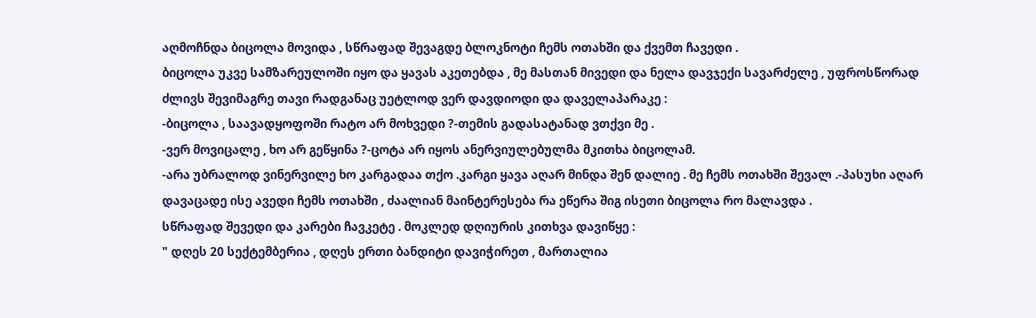აღმოჩნდა ბიცოლა მოვიდა , სწრაფად შევაგდე ბლოკნოტი ჩემს ოთახში და ქვემთ ჩავედი .
ბიცოლა უკვე სამზარეულოში იყო და ყავას აკეთებდა , მე მასთან მივედი და ნელა დავჯექი სავარძელე , უფროსწორად ძლივს შევიმაგრე თავი რადგანაც უეტლოდ ვერ დავდიოდი და დაველაპარაკე :
-ბიცოლა , საავადყოფოში რატო არ მოხვედი ?-თემის გადასატანად ვთქვი მე .
-ვერ მოვიცალე , ხო არ გეწყინა ?-ცოტა არ იყოს ანერვიულებულმა მკითხა ბიცოლამ.
-არა უბრალოდ ვინერვილე ხო კარგადაა თქო .კარგი ყავა აღარ მინდა შენ დალიე . მე ჩემს ოთახში შევალ .-პასუხი აღარ დავაცადე ისე ავედი ჩემს ოთახში , ძაალიან მაინტერესება რა ეწერა შიგ ისეთი ბიცოლა რო მალავდა .
სწრაფად შევედი და კარები ჩავკეტე . მოკლედ დღიურის კითხვა დავიწყე :
" დღეს 20 სექტემბერია , დღეს ერთი ბანდიტი დავიჭირეთ , მართალია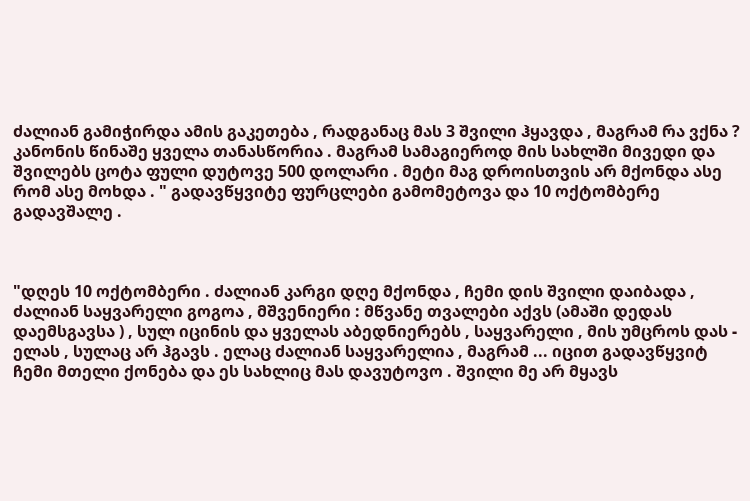ძალიან გამიჭირდა ამის გაკეთება , რადგანაც მას 3 შვილი ჰყავდა , მაგრამ რა ვქნა ? კანონის წინაშე ყველა თანასწორია . მაგრამ სამაგიეროდ მის სახლში მივედი და შვილებს ცოტა ფული დუტოვე 500 დოლარი . მეტი მაგ დროისთვის არ მქონდა ასე რომ ასე მოხდა . " გადავწყვიტე ფურცლები გამომეტოვა და 10 ოქტომბერე გადავშალე .



"დღეს 10 ოქტომბერი . ძალიან კარგი დღე მქონდა , ჩემი დის შვილი დაიბადა , ძალიან საყვარელი გოგოა , მშვენიერი : მწვანე თვალები აქვს (ამაში დედას დაემსგავსა ) , სულ იცინის და ყველას აბედნიერებს , საყვარელი , მის უმცროს დას - ელას , სულაც არ ჰგავს . ელაც ძალიან საყვარელია , მაგრამ ... იცით გადავწყვიტ ჩემი მთელი ქონება და ეს სახლიც მას დავუტოვო . შვილი მე არ მყავს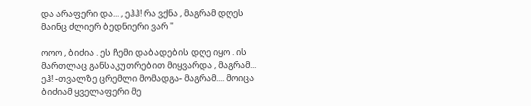და არაფერი და... , ეჰჰ! რა ვქნა , მაგრამ დღეს მაინც ძლიერ ბედნიერი ვარ "

ოოო , ბიძია . ეს ჩემი დაბადების დღე იყო . ის მართლაც განსაკუთრებით მიყვარდა , მაგრამ... ეჰ! -თვალზე ცრემლი მომადგა- მაგრამ.... მოიცა ბიძიამ ყველაფერი მე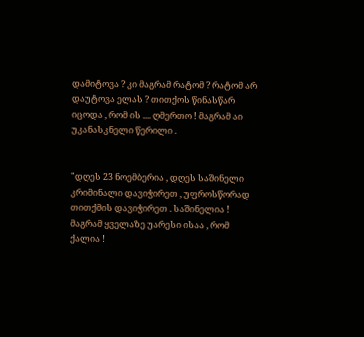დამიტოვა ? კი მაგრამ რატომ ? რატომ არ დაუტოვა ელას ? თითქოს წინასწარ იცოდა , რომ ის .... ღმერთო ! მაგრამ აი უკანასკნელი წერილი .


"დღეს 23 ნოემბერია , დღეს საშინელი კრიმინალი დავიჭირეთ , უფროსწორად თითქმის დავიჭირეთ . საშინელია ! მაგრამ ყველაზე უარესი ისაა , რომ ქალია !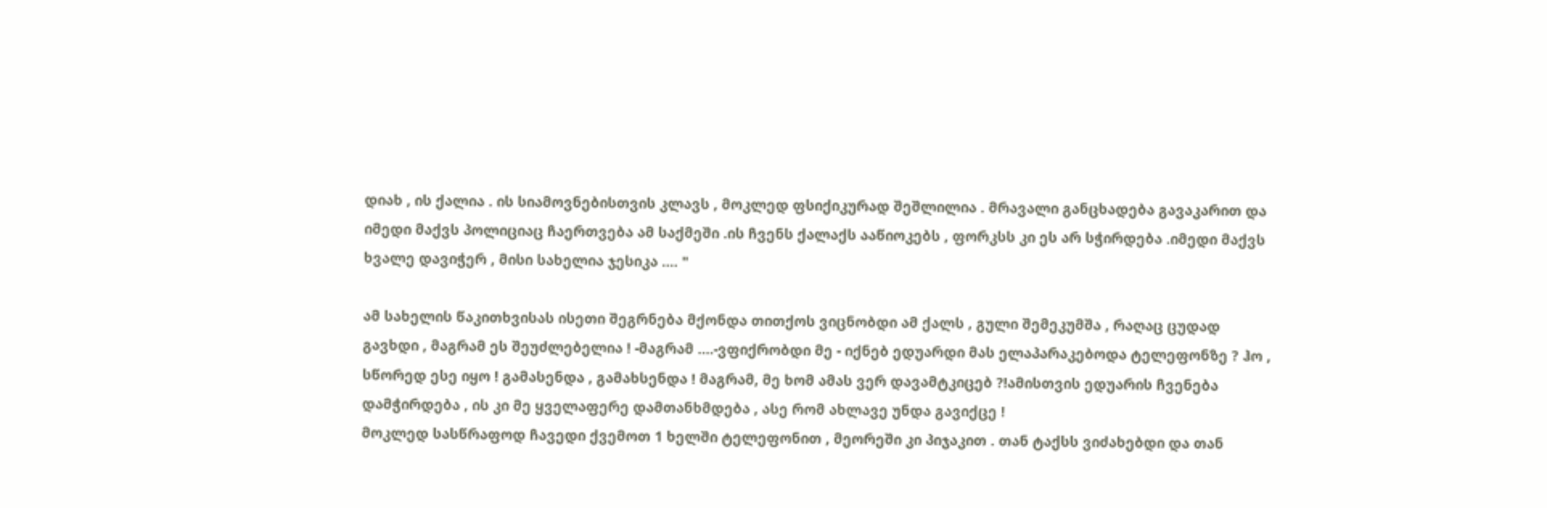დიახ , ის ქალია . ის სიამოვნებისთვის კლავს , მოკლედ ფსიქიკურად შეშლილია . მრავალი განცხადება გავაკარით და იმედი მაქვს პოლიციაც ჩაერთვება ამ საქმეში .ის ჩვენს ქალაქს ააწიოკებს , ფორკსს კი ეს არ სჭირდება .იმედი მაქვს ხვალე დავიჭერ , მისი სახელია ჯესიკა .... "

ამ სახელის წაკითხვისას ისეთი შეგრნება მქონდა თითქოს ვიცნობდი ამ ქალს , გული შემეკუმშა , რაღაც ცუდად გავხდი , მაგრამ ეს შეუძლებელია ! -მაგრამ ....-ვფიქრობდი მე - იქნებ ედუარდი მას ელაპარაკებოდა ტელეფონზე ? ჰო , სწორედ ესე იყო ! გამასენდა , გამახსენდა ! მაგრამ, მე ხომ ამას ვერ დავამტკიცებ ?!ამისთვის ედუარის ჩვენება დამჭირდება , ის კი მე ყველაფერე დამთანხმდება , ასე რომ ახლავე უნდა გავიქცე !
მოკლედ სასწრაფოდ ჩავედი ქვემოთ 1 ხელში ტელეფონით , მეორეში კი პიჯაკით . თან ტაქსს ვიძახებდი და თან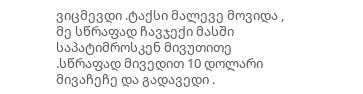ვიცმევდი .ტაქსი მალევე მოვიდა , მე სწრაფად ჩავჯექი მასში საპატიმროსკენ მივუთითე .სწრაფად მივედით 10 დოლარი მივაჩეჩე და გადავედი .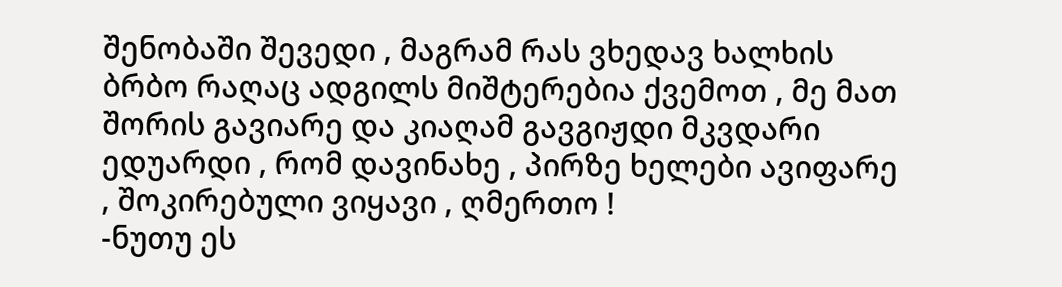შენობაში შევედი , მაგრამ რას ვხედავ ხალხის ბრბო რაღაც ადგილს მიშტერებია ქვემოთ , მე მათ შორის გავიარე და კიაღამ გავგიჟდი მკვდარი ედუარდი , რომ დავინახე , პირზე ხელები ავიფარე , შოკირებული ვიყავი , ღმერთო !
-ნუთუ ეს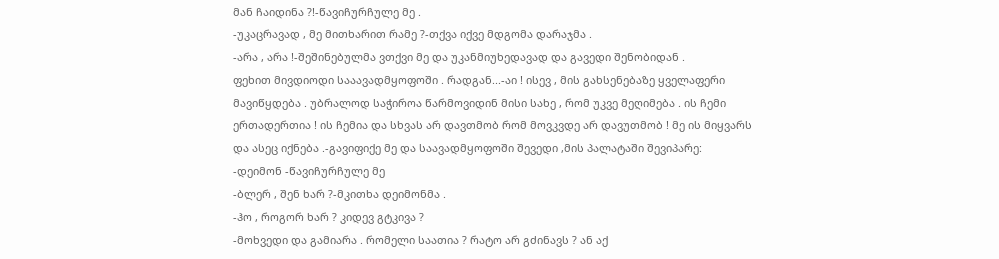მან ჩაიდინა ?!-წავიჩურჩულე მე .
-უკაცრავად , მე მითხარით რამე ?-თქვა იქვე მდგომა დარაჯმა .
-არა , არა !-შეშინებულმა ვთქვი მე და უკანმიუხედავად და გავედი შენობიდან .
ფეხით მივდიოდი სააავადმყოფოში . რადგან...-აი ! ისევ , მის გახსენებაზე ყველაფერი მავიწყდება . უბრალოდ საჭიროა წარმოვიდინ მისი სახე , რომ უკვე მეღიმება . ის ჩემი ერთადერთია ! ის ჩემია და სხვას არ დავთმობ რომ მოვკვდე არ დავუთმობ ! მე ის მიყვარს და ასეც იქნება .-გავიფიქე მე და საავადმყოფოში შევედი ,მის პალატაში შევიპარე:
-დეიმონ -წავიჩურჩულე მე
-ბლერ , შენ ხარ ?-მკითხა დეიმონმა .
-ჰო , როგორ ხარ ? კიდევ გტკივა ?
-მოხვედი და გამიარა . რომელი საათია ? რატო არ გძინავს ? ან აქ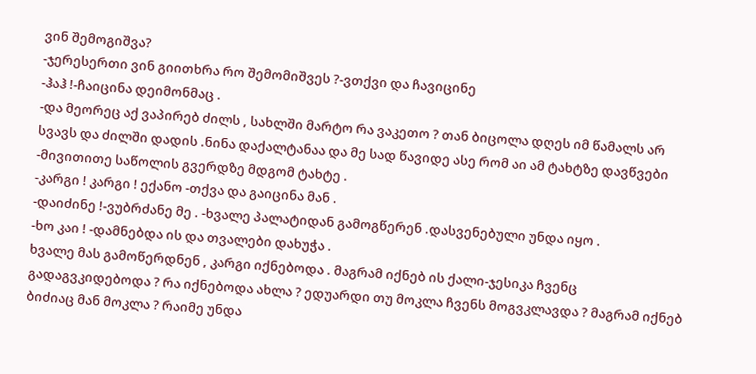ვინ შემოგიშვა?
-ჯერესერთი ვინ გიითხრა რო შემომიშვეს ?-ვთქვი და ჩავიცინე
-ჰაჰ !-ჩაიცინა დეიმონმაც .
-და მეორეც აქ ვაპირებ ძილს , სახლში მარტო რა ვაკეთო ? თან ბიცოლა დღეს იმ წამალს არ სვავს და ძილში დადის .ნინა დაქალტანაა და მე სად წავიდე ასე რომ აი ამ ტახტზე დავწვები -მივითითე საწოლის გვერდზე მდგომ ტახტე .
-კარგი ! კარგი ! ექანო -თქვა და გაიცინა მან .
-დაიძინე !-ვუბრძანე მე . -ხვალე პალატიდან გამოგწერენ .დასვენებული უნდა იყო .
-ხო კაი ! -დამნებდა ის და თვალები დახუჭა .
ხვალე მას გამოწერდნენ , კარგი იქნებოდა . მაგრამ იქნებ ის ქალი-ჯესიკა ჩვენც გადაგვკიდებოდა ? რა იქნებოდა ახლა ? ედუარდი თუ მოკლა ჩვენს მოგვკლავდა ? მაგრამ იქნებ ბიძიაც მან მოკლა ? რაიმე უნდა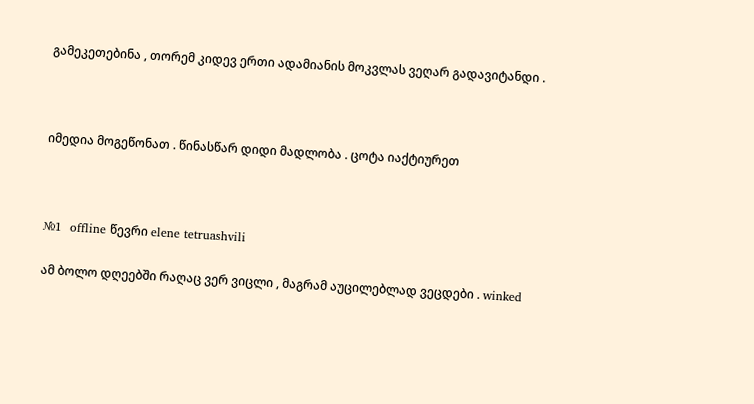გამეკეთებინა , თორემ კიდევ ერთი ადამიანის მოკვლას ვეღარ გადავიტანდი .



იმედია მოგეწონათ . წინასწარ დიდი მადლობა . ცოტა იაქტიურეთ



№1  offline წევრი elene tetruashvili

ამ ბოლო დღეებში რაღაც ვერ ვიცლი , მაგრამ აუცილებლად ვეცდები . winked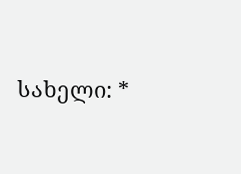სახელი: *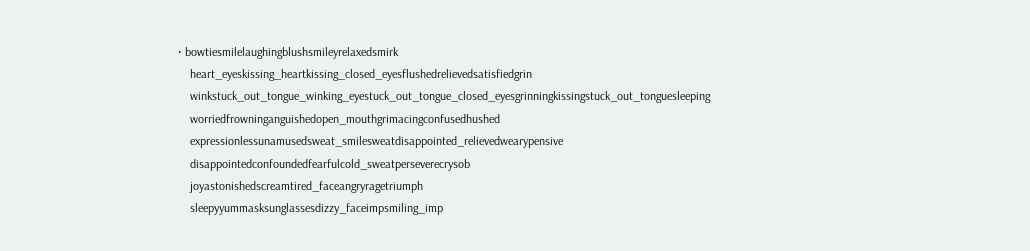• bowtiesmilelaughingblushsmileyrelaxedsmirk
    heart_eyeskissing_heartkissing_closed_eyesflushedrelievedsatisfiedgrin
    winkstuck_out_tongue_winking_eyestuck_out_tongue_closed_eyesgrinningkissingstuck_out_tonguesleeping
    worriedfrowninganguishedopen_mouthgrimacingconfusedhushed
    expressionlessunamusedsweat_smilesweatdisappointed_relievedwearypensive
    disappointedconfoundedfearfulcold_sweatperseverecrysob
    joyastonishedscreamtired_faceangryragetriumph
    sleepyyummasksunglassesdizzy_faceimpsmiling_imp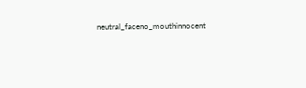neutral_faceno_mouthinnocent